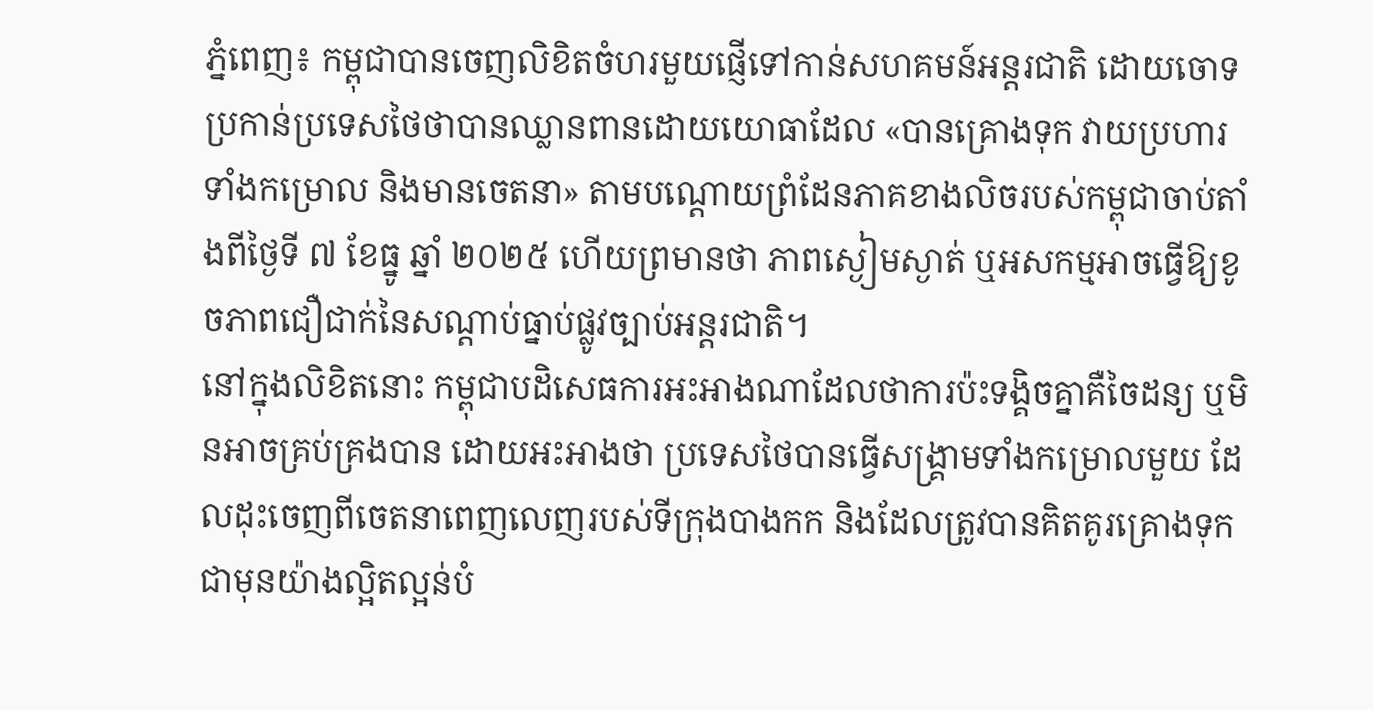ភ្នំពេញ៖ កម្ពុជាបានចេញលិខិតចំហរមួយផ្ញើទៅកាន់សហគមន៍អន្តរជាតិ ដោយចោទប្រកាន់ប្រទេសថៃថាបានឈ្លានពានដោយយោធាដែល «បានគ្រោងទុក វាយប្រហារទាំងកម្រោល និងមានចេតនា» តាមបណ្តោយព្រំដែនភាគខាងលិចរបស់កម្ពុជាចាប់តាំងពីថ្ងៃទី ៧ ខែធ្នូ ឆ្នាំ ២០២៥ ហើយព្រមានថា ភាពស្ងៀមស្ងាត់ ឬអសកម្មអាចធ្វើឱ្យខូចភាពជឿជាក់នៃសណ្តាប់ធ្នាប់ផ្លូវច្បាប់អន្តរជាតិ។
នៅក្នុងលិខិតនោះ កម្ពុជាបដិសេធការអះអាងណាដែលថាការប៉ះទង្គិចគ្នាគឺចៃដន្យ ឬមិនអាចគ្រប់គ្រងបាន ដោយអះអាងថា ប្រទេសថៃបានធ្វើសង្គ្រាមទាំងកម្រោលមួយ ដែលដុះចេញពីចេតនាពេញលេញរបស់ទីក្រុងបាងកក និងដែលត្រូវបានគិតគូរគ្រោងទុកជាមុនយ៉ាងល្អិតល្អន់បំ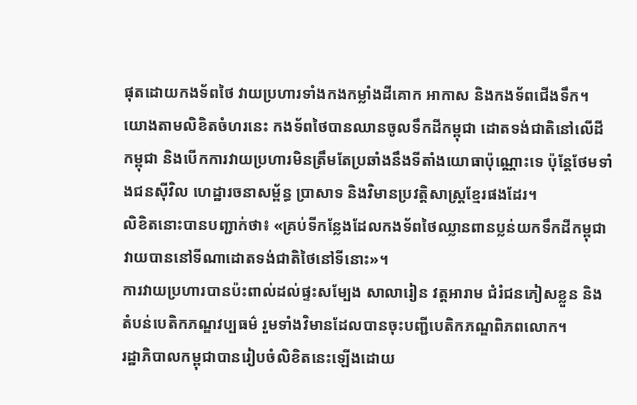ផុតដោយកងទ័ពថៃ វាយប្រហារទាំងកងកម្លាំងដីគោក អាកាស និងកងទ័ពជើងទឹក។
យោងតាមលិខិតចំហរនេះ កងទ័ពថៃបានឈានចូលទឹកដីកម្ពុជា ដោតទង់ជាតិនៅលើដីកម្ពុជា និងបើកការវាយប្រហារមិនត្រឹមតែប្រឆាំងនឹងទីតាំងយោធាប៉ុណ្ណោះទេ ប៉ុន្តែថែមទាំងជនស៊ីវិល ហេដ្ឋារចនាសម្ព័ន្ធ ប្រាសាទ និងវិមានប្រវត្តិសាស្ត្រខ្មែរផងដែរ។
លិខិតនោះបានបញ្ជាក់ថា៖ «គ្រប់ទីកន្លែងដែលកងទ័ពថៃឈ្លានពានប្លន់យកទឹកដីកម្ពុជា វាយបាននៅទីណាដោតទង់ជាតិថៃនៅទីនោះ»។
ការវាយប្រហារបានប៉ះពាល់ដល់ផ្ទះសម្បែង សាលារៀន វត្តអារាម ជំរំជនភៀសខ្លួន និងតំបន់បេតិកភណ្ឌវប្បធម៌ រួមទាំងវិមានដែលបានចុះបញ្ជីបេតិកភណ្ឌពិភពលោក។
រដ្ឋាភិបាលកម្ពុជាបានរៀបចំលិខិតនេះឡើងដោយ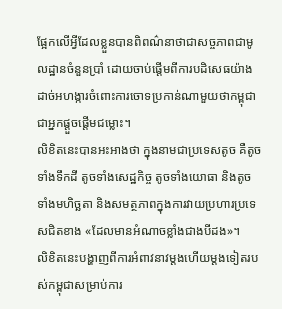ផ្អែកលើអ្វីដែលខ្លួនបានពិពណ៌នាថាជាសច្ចភាពជាមូលដ្ឋានចំនួនប្រាំ ដោយចាប់ផ្តើមពីការបដិសេធយ៉ាងដាច់អហង្ការចំពោះការចោទប្រកាន់ណាមួយថាកម្ពុជាជាអ្នកផ្តួចផ្តើមជម្លោះ។
លិខិតនេះបានអះអាងថា ក្នុងនាមជាប្រទេសតូច គឺតូចទាំងទឹកដី តូចទាំងសេដ្ឋកិច្ច តូចទាំងយោធា និងតូចទាំងមហិច្ឆតា និងសមត្ថភាពក្នុងការវាយប្រហារប្រទេសជិតខាង «ដែលមានអំណាចខ្លាំងជាងបីដង»។
លិខិតនេះបង្ហាញពីការអំពាវនាវម្តងហើយម្តងទៀតរបស់កម្ពុជាសម្រាប់ការ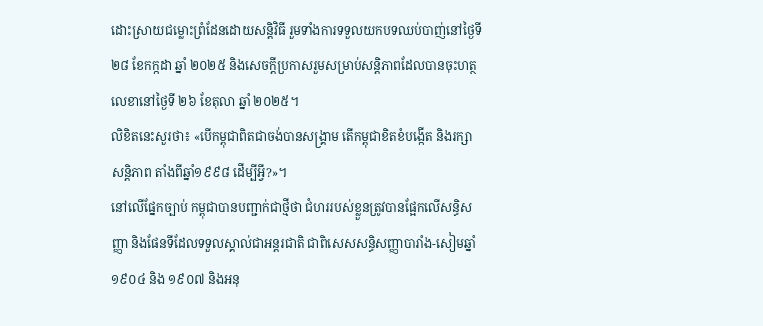ដោះស្រាយជម្លោះព្រំដែនដោយសន្តិវិធី រួមទាំងការទទួលយកបទឈប់បាញ់នៅថ្ងៃទី ២៨ ខែកក្កដា ឆ្នាំ ២០២៥ និងសេចក្តីប្រកាសរួមសម្រាប់សន្តិភាពដែលបានចុះហត្ថលេខានៅថ្ងៃទី ២៦ ខែតុលា ឆ្នាំ ២០២៥។
លិខិតនេះសួរថា៖ «បើកម្ពុជាពិតជាចង់បានសង្គ្រាម តើកម្ពុជាខិតខំបង្កើត និងរក្សាសន្តិភាព តាំងពីឆ្នាំ១៩៩៨ ដើម្បីអ្វី?»។
នៅលើផ្នែកច្បាប់ កម្ពុជាបានបញ្ជាក់ជាថ្មីថា ជំហររបស់ខ្លួនត្រូវបានផ្អែកលើសន្ធិសញ្ញា និងផែនទីដែលទទួលស្គាល់ជាអន្តរជាតិ ជាពិសេសសន្ធិសញ្ញាបារាំង-សៀមឆ្នាំ ១៩០៤ និង ១៩០៧ និងអនុ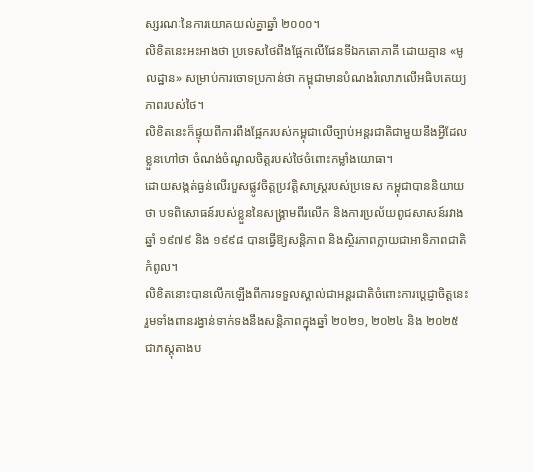ស្សរណៈនៃការយោគយល់គ្នាឆ្នាំ ២០០០។
លិខិតនេះអះអាងថា ប្រទេសថៃពឹងផ្អែកលើផែនទីឯកតោភាគី ដោយគ្មាន «មូលដ្ឋាន» សម្រាប់ការចោទប្រកាន់ថា កម្ពុជាមានបំណងរំលោភលើអធិបតេយ្យភាពរបស់ថៃ។
លិខិតនេះក៏ផ្ទុយពីការពឹងផ្អែករបស់កម្ពុជាលើច្បាប់អន្តរជាតិជាមួយនឹងអ្វីដែលខ្លួនហៅថា ចំណង់ចំណូលចិត្តរបស់ថៃចំពោះកម្លាំងយោធា។
ដោយសង្កត់ធ្ងន់លើរបួសផ្លូវចិត្តប្រវត្តិសាស្ត្ររបស់ប្រទេស កម្ពុជាបាននិយាយថា បទពិសោធន៍របស់ខ្លួននៃសង្គ្រាមពីរលើក និងការប្រល័យពូជសាសន៍រវាងឆ្នាំ ១៩៧៩ និង ១៩៩៨ បានធ្វើឱ្យសន្តិភាព និងស្ថិរភាពក្លាយជាអាទិភាពជាតិកំពូល។
លិខិតនោះបានលើកឡើងពីការទទួលស្គាល់ជាអន្តរជាតិចំពោះការប្តេជ្ញាចិត្តនេះ រួមទាំងពានរង្វាន់ទាក់ទងនឹងសន្តិភាពក្នុងឆ្នាំ ២០២១, ២០២៤ និង ២០២៥ ជាភស្តុតាងប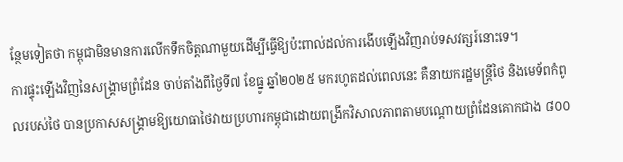ន្ថែមទៀតថា កម្ពុជាមិនមានការលើកទឹកចិត្តណាមួយដើម្បីធ្វើឱ្យប៉ះពាល់ដល់ការងើបឡើងវិញរាប់ទសវត្សរ៍នោះទេ។
ការផ្ទុះឡើងវិញនៃសង្គ្រាមព្រំដែន ចាប់តាំងពីថ្ងៃទី៧ ខែធ្នូ ឆ្នាំ២០២៥ មករហូតដល់ពេលនេះ គឺនាយករដ្ឋមន្ត្រីថៃ និងមេទ័ពកំពូលរបស់ថៃ បានប្រកាសសង្គ្រាមឱ្យយោធាថៃវាយប្រហារកម្ពុជាដោយពង្រីកវិសាលភាពតាមបណ្តោយព្រំដែនគោកជាង ៨០០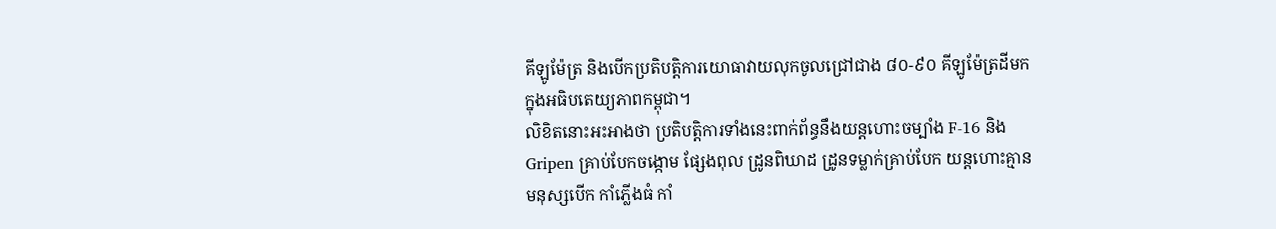គីឡូម៉ែត្រ និងបើកប្រតិបត្តិការយោធាវាយលុកចូលជ្រៅជាង ៨០-៩០ គីឡូម៉ែត្រដីមកក្នុងអធិបតេយ្យភាពកម្ពុជា។
លិខិតនោះអះអាងថា ប្រតិបត្តិការទាំងនេះពាក់ព័ន្ធនឹងយន្តហោះចម្បាំង F-16 និង Gripen គ្រាប់បែកចង្កោម ផ្សែងពុល ដ្រូនពិឃាដ ដ្រូនទម្លាក់គ្រាប់បែក យន្តហោះគ្មានមនុស្សបើក កាំភ្លើងធំ កាំ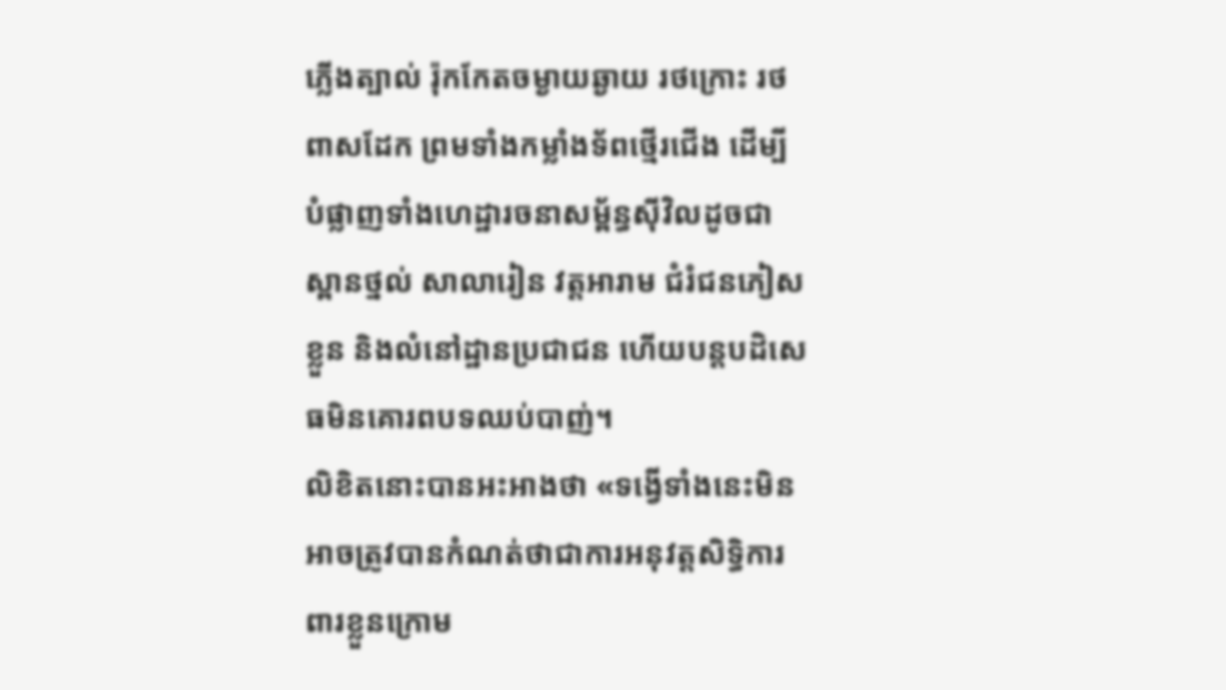ភ្លើងត្បាល់ រ៉ុកកែតចម្ងាយឆ្ងាយ រថក្រោះ រថពាសដែក ព្រមទាំងកម្លាំងទ័ពថ្មើរជើង ដើម្បីបំផ្លាញទាំងហេដ្ឋារចនាសម្ព័ន្ធស៊ីវិលដូចជាស្ពានថ្នល់ សាលារៀន វត្តអារាម ជំរំជនភៀសខ្លួន និងលំនៅដ្ឋានប្រជាជន ហើយបន្តបដិសេធមិនគោរពបទឈប់បាញ់។
លិខិតនោះបានអះអាងថា «ទង្វើទាំងនេះមិនអាចត្រូវបានកំណត់ថាជាការអនុវត្តសិទ្ធិការពារខ្លួនក្រោម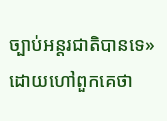ច្បាប់អន្តរជាតិបានទេ» ដោយហៅពួកគេថា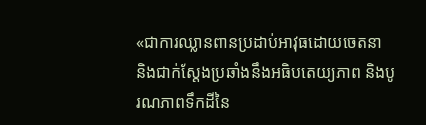«ជាការឈ្លានពានប្រដាប់អាវុធដោយចេតនា និងជាក់ស្តែងប្រឆាំងនឹងអធិបតេយ្យភាព និងបូរណភាពទឹកដីនៃ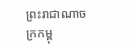ព្រះរាជាណាចក្រកម្ពុ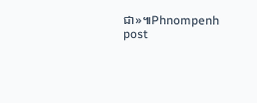ជា»៕Phnompenh post